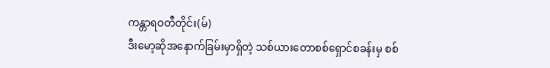ကန္တာရဝတီတိုင်း(မ်)
ဒီးမော့ဆိုအနောက်ခြမ်းမှာရှိတဲ့ သစ်ယားတောစစ်ရှောင်စခန်းမှ စစ်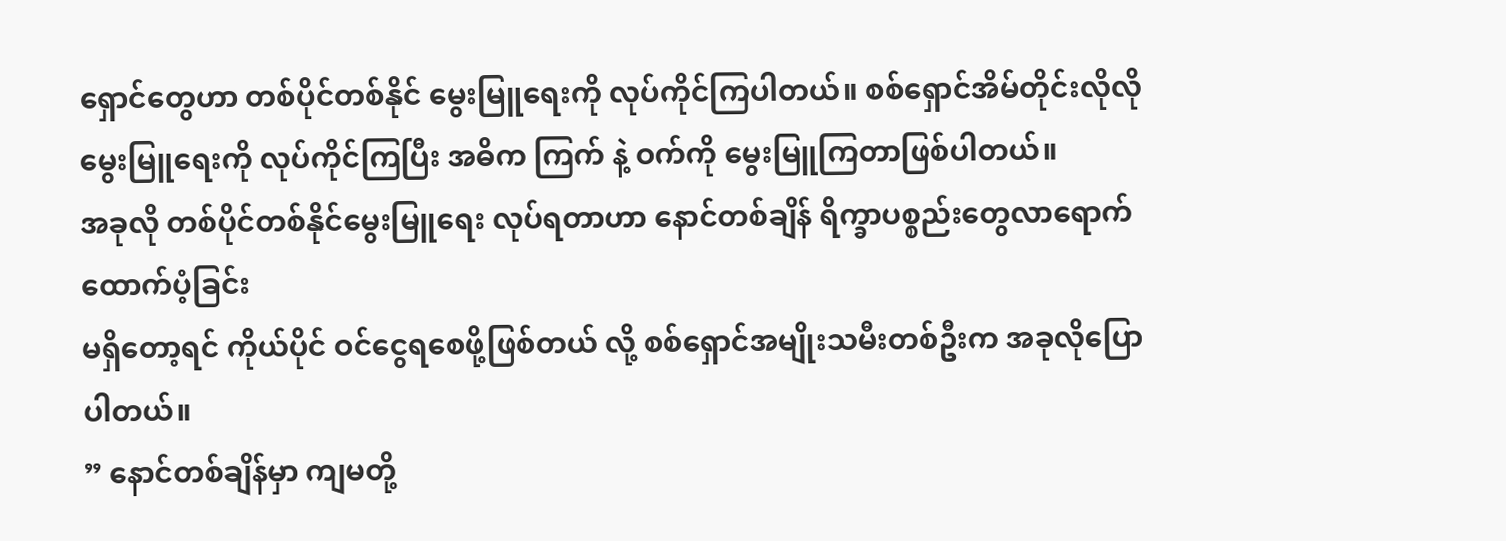ရှောင်တွေဟာ တစ်ပိုင်တစ်နိုင် မွေးမြူရေးကို လုပ်ကိုင်ကြပါတယ်။ စစ်ရှောင်အိမ်တိုင်းလိုလို မွေးမြူရေးကို လုပ်ကိုင်ကြပြီး အဓိက ကြက် နဲ့ ဝက်ကို မွေးမြူကြတာဖြစ်ပါတယ်။
အခုလို တစ်ပိုင်တစ်နိုင်မွေးမြူရေး လုပ်ရတာဟာ နောင်တစ်ချိန် ရိက္ခာပစ္စည်းတွေလာရောက်ထောက်ပံ့ခြင်း
မရှိတော့ရင် ကိုယ်ပိုင် ဝင်ငွေရစေဖို့ဖြစ်တယ် လို့ စစ်ရှောင်အမျိုးသမီးတစ်ဦးက အခုလိုပြောပါတယ်။
” နောင်တစ်ချိန်မှာ ကျမတို့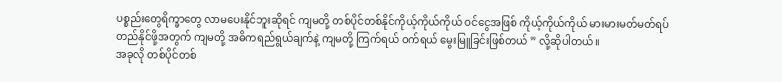ပစ္စည်းတွေရိက္ခာတွေ လာမပေးနိုင်ဘူးဆိုရင် ကျမတို့ တစ်ပိုင်တစ်နိုင်ကိုယ့်ကိုယ်ကိုယ် ဝင်ငွေအဖြစ် ကိုယ့်ကိုယ်ကိုယ် မားမားမတ်မတ်ရပ်တည်နိုင်ဖို့အတွက် ကျမတို့ အဓိကရည်ရွယ်ချက်နဲ့ ကျမတို့ ကြက်ရယ် ဝက်ရယ် မွေးမြူခြင်းဖြစ်တယ် ” လို့ဆိုပါတယ်။
အခုလို တစ်ပိုင်တစ်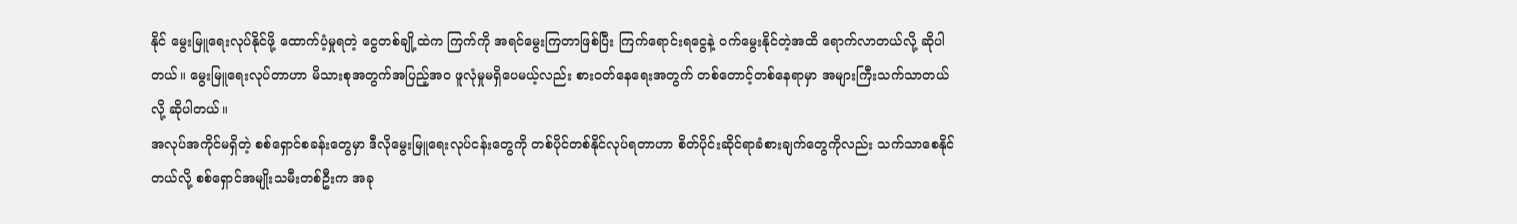နိုင် မွေးမြူရေးလုပ်နိုင်ဖို့ ထောက်ပံ့မှုရတဲ့ ငွေတစ်ချို့ထဲက ကြက်ကို အရင်မွေးကြတာဖြစ်ပြီး ကြက်ရောင်းရငွေနဲ့ ဝက်မွေးနိုင်တဲ့အထိ ရောက်လာတယ်လို့ ဆိုပါတယ်။ မွေးမြူရေးလုပ်တာဟာ မိသားစုအတွက်အပြည့်အဝ ဖူလုံမှုမရှိပေမယ့်လည်း စားဝတ်နေရေးအတွက် တစ်တောင့်တစ်နေရာမှာ အများကြီးသက်သာတယ်လို့ ဆိုပါတယ်။
အလုပ်အကိုင်မရှိတဲ့ စစ်ရှောင်စခန်းတွေမှာ ဒီလိုမွေးမြူရေးလုပ်ငန်းတွေကို တစ်ပိုင်တစ်နိုင်လုပ်ရတာဟာ စိတ်ပိုင်းဆိုင်ရာခံစားချက်တွေကိုလည်း သက်သာစေနိုင်တယ်လို့ စစ်ရှောင်အမျိုးသမီးတစ်ဦးက အခု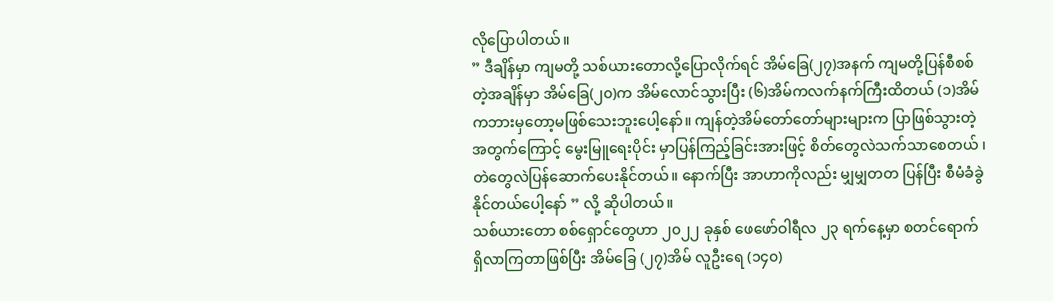လိုပြောပါတယ်။
” ဒီချိန်မှာ ကျမတို့ သစ်ယားတောလို့ပြောလိုက်ရင် အိမ်ခြေ(၂၇)အနက် ကျမတို့ပြန်စီစစ်တဲ့အချိန်မှာ အိမ်ခြေ(၂၀)က အိမ်လောင်သွားပြီး (၆)အိမ်ကလက်နက်ကြီးထိတယ် (၁)အိမ်ကဘားမှတော့မဖြစ်သေးဘူးပေါ့နော်။ ကျန်တဲ့အိမ်တော်တော်များများက ပြာဖြစ်သွားတဲ့အတွက်ကြောင့် မွေးမြူရေးပိုင်း မှာပြန်ကြည့်ခြင်းအားဖြင့် စိတ်တွေလဲသက်သာစေတယ် ၊ တဲတွေလဲပြန်ဆောက်ပေးနိုင်တယ်။ နောက်ပြီး အာဟာကိုလည်း မျှမျှတတ ပြန်ပြီး စီမံခံခွဲနိုင်တယ်ပေါ့နော် ” လို့ ဆိုပါတယ်။
သစ်ယားတော စစ်ရှောင်တွေဟာ ၂၀၂၂ ခုနှစ် ဖေဖော်ဝါရီလ ၂၃ ရက်နေ့မှာ စတင်ရောက်ရှိလာကြတာဖြစ်ပြီး အိမ်ခြေ (၂၇)အိမ် လူဦးရေ (၁၄၀)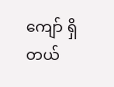ကျော် ရှိတယ်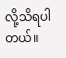လို့သိရပါတယ်။